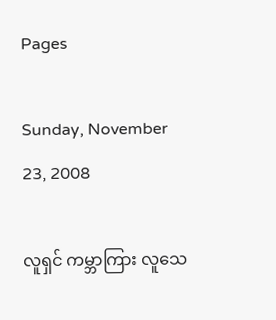Pages

Sunday, November 23, 2008

လူရှင် ကမ္ဘာကြား လူသေ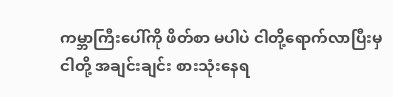ကမ္ဘာကြီးပေါ်ကို ဖိတ်စာ မပါပဲ ငါတို့ရောက်လာပြီးမှ
ငါတို့ အချင်းချင်း စားသုံးနေရ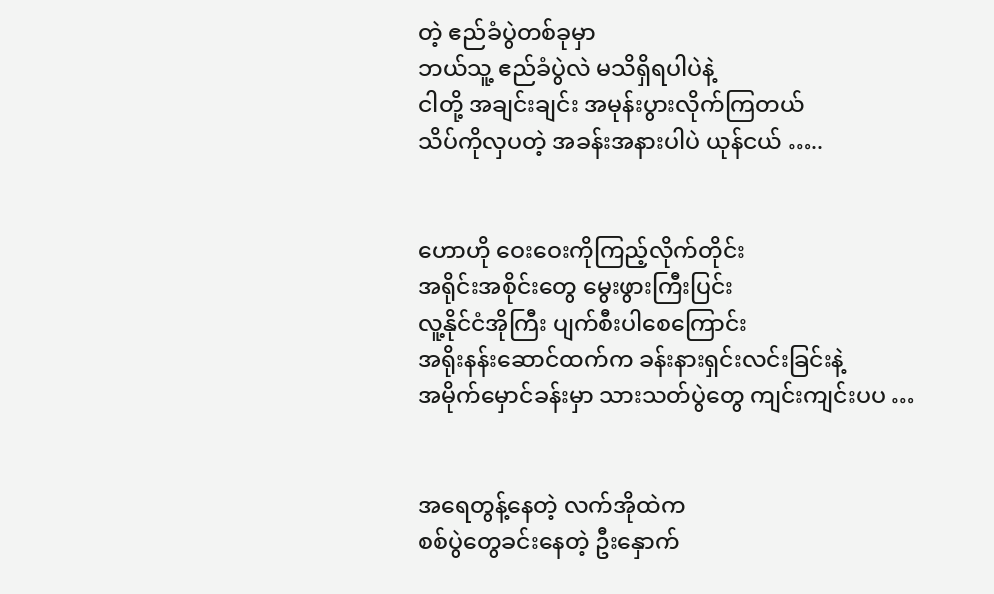တဲ့ ဧည်ခံပွဲတစ်ခုမှာ
ဘယ်သူ့ ဧည်ခံပွဲလဲ မသိရှိရပါပဲနဲ့
ငါတို့ အချင်းချင်း အမုန်းပွားလိုက်ကြတယ်
သိပ်ကိုလှပတဲ့ အခန်းအနားပါပဲ ယုန်ငယ် …..


ဟောဟို ဝေးဝေးကိုကြည့်လိုက်တိုင်း
အရိုင်းအစိုင်းတွေ မွေးဖွားကြီးပြင်း
လူ့နိုင်ငံအိုကြီး ပျက်စီးပါစေကြောင်း
အရိုးနန်းဆောင်ထက်က ခန်းနားရှင်းလင်းခြင်းနဲ့
အမိုက်မှောင်ခန်းမှာ သားသတ်ပွဲတွေ ကျင်းကျင်းပပ …


အရေတွန့်နေတဲ့ လက်အိုထဲက
စစ်ပွဲတွေခင်းနေတဲ့ ဦးနှောက်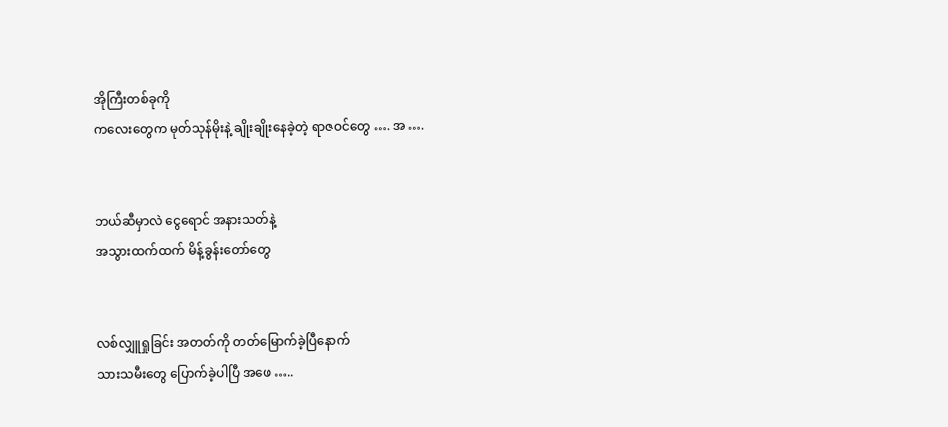အိုကြီးတစ်ခုကို
ကလေးတွေက မုတ်သုန်မိုးနဲ့ ချိုးချိုးနေခဲ့တဲ့ ရာဇဝင်တွေ …. အ ….


ဘယ်ဆီမှာလဲ ငွေရောင် အနားသတ်နဲ့
အသွားထက်ထက် မိန့်ခွန်းတော်တွေ


လစ်လျှူရှုခြင်း အတတ်ကို တတ်မြောက်ခဲ့ပြီနောက်
သားသမီးတွေ ပြောက်ခဲ့ပါပြီ အဖေ …..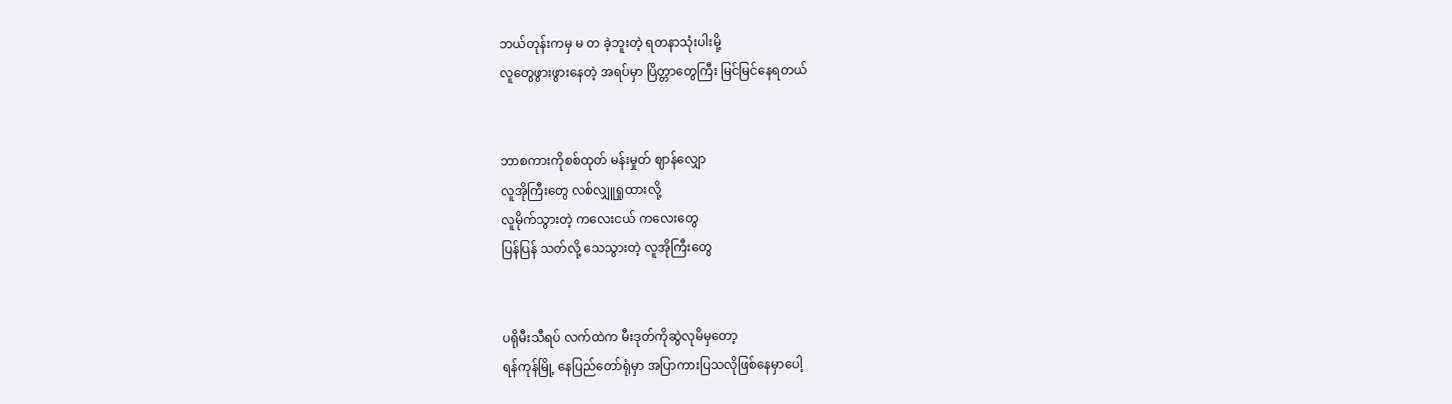ဘယ်တုန်းကမှ မ တ ခဲ့ဘူးတဲ့ ရတနာသုံးပါးမို့
လူတွေဖွားဖွားနေတဲ့ အရပ်မှာ ပြိတ္တာတွေကြီး မြင်မြင်နေရတယ်


ဘာစကားကိုစစ်ထုတ် မန်းမှုတ် ဈာန်လျှော
လူအိုကြီးတွေ လစ်လျှူရှုထားလို့
လူမိုက်သွားတဲ့ ကလေးငယ် ကလေးတွေ
ပြန်ပြန် သတ်လို့ သေသွားတဲ့ လူအိုကြီးတွေ


ပရိုမီးသီရပ် လက်ထဲက မီးဒုတ်ကိုဆွဲလုမိမှတော့
ရန်ကုန်မြို့ နေပြည်တော်ရုံမှာ အပြာကားပြသလိုဖြစ်နေမှာပေါ့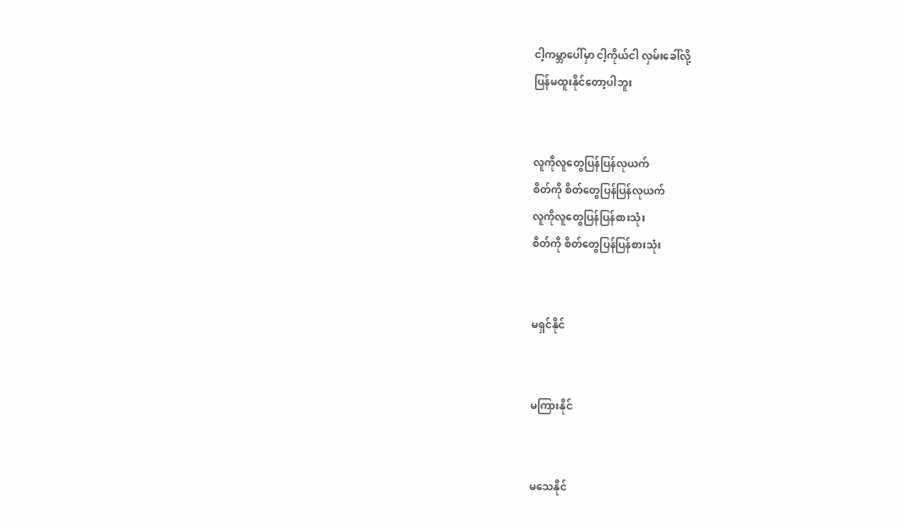ငါ့ကမ္ဘာပေါ်မှာ ငါ့ကိုယ်ငါ လှမ်းခေါ်လို့
ပြန်မထူးနိုင်တော့ပါဘူး


လူကိုလူတွေပြန်ပြန်လုယက်
စိတ်ကို စိတ်တွေပြန်ပြန်လုယက်
လူကိုလူတွေပြန်ပြန်စားသုံး
စိတ်ကို စိတ်တွေပြန်ပြန်စားသုံး


မရှင်နိုင်


မကြားနိုင်


မသေနိုင်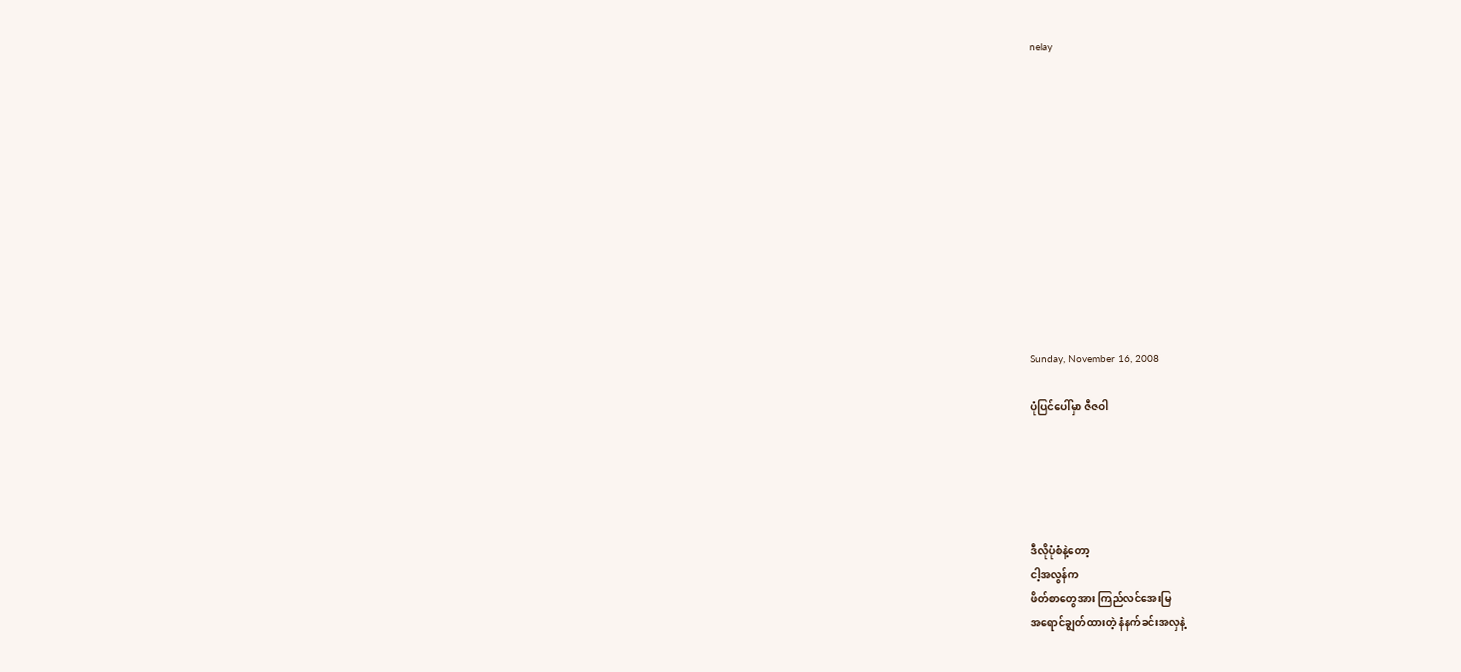nelay












Sunday, November 16, 2008

ပုံပြင်ပေါ်မှာ ဇီဇဝါ





ဒီလိုပုံစံနဲ့တော့
ငါ့အလွန်က
ဖိတ်စာတွေအား ကြည်လင်အေးမြ
အရောင်ချွတ်ထားတဲ့ နံနက်ခင်းအလှနဲ့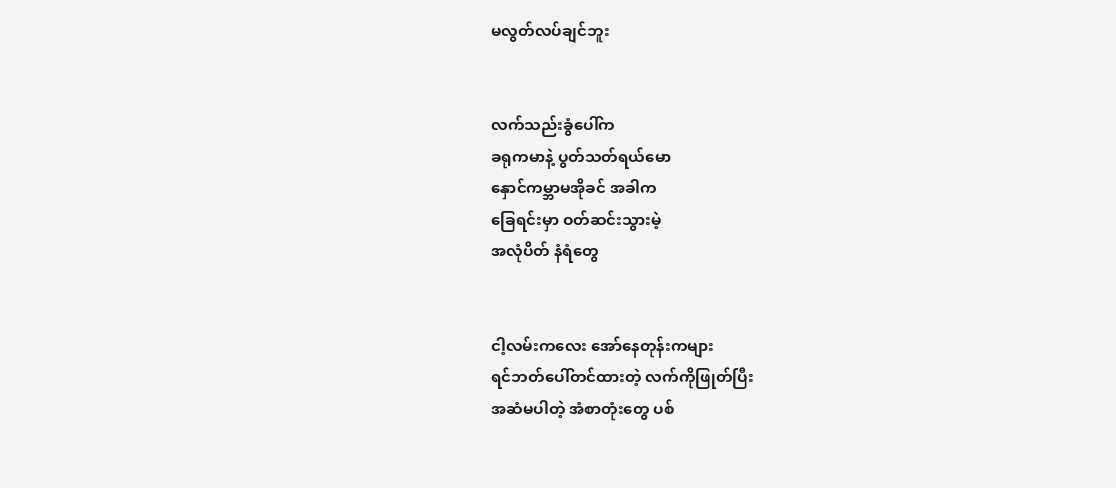မလွတ်လပ်ချင်ဘူး


လက်သည်းခွံပေါ်က
ခရုကမာနဲ့ ပွတ်သတ်ရယ်မော
နှောင်ကမ္ဘာမအိုခင် အခါက
ခြေရင်းမှာ ဝတ်ဆင်းသွားမဲ့
အလုံပိတ် နံရံတွေ


ငါ့လမ်းကလေး အော်နေတုန်းကများ
ရင်ဘတ်ပေါ်တင်ထားတဲ့ လက်ကိုဖြုတ်ပြီး
အဆံမပါတဲ့ အံစာတုံးတွေ ပစ်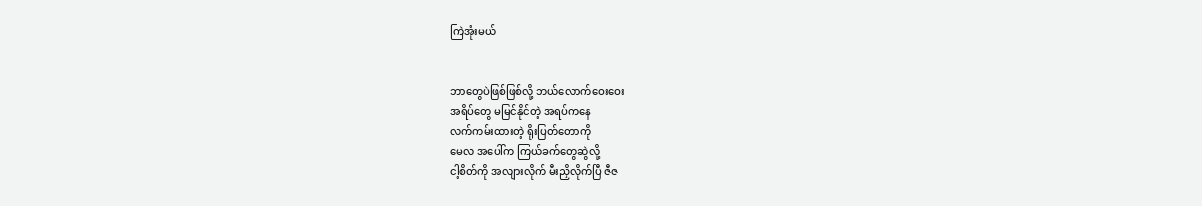ကြဲအုံးမယ်


ဘာတွေပဲဖြစ်ဖြစ်လို့ ဘယ်လောက်ဝေးဝေး
အရိပ်တွေ မမြင်နိုင်တဲ့ အရပ်ကနေ
လက်ကမ်းထားတဲ့ ရိုးပြတ်တောကို
မေလ အပေါ်က ကြယ်ခက်တွေဆွဲလို့
ငါ့စိတ်ကို အလျားလိုက် မီးညှိလိုက်ပြီ ဇီဇ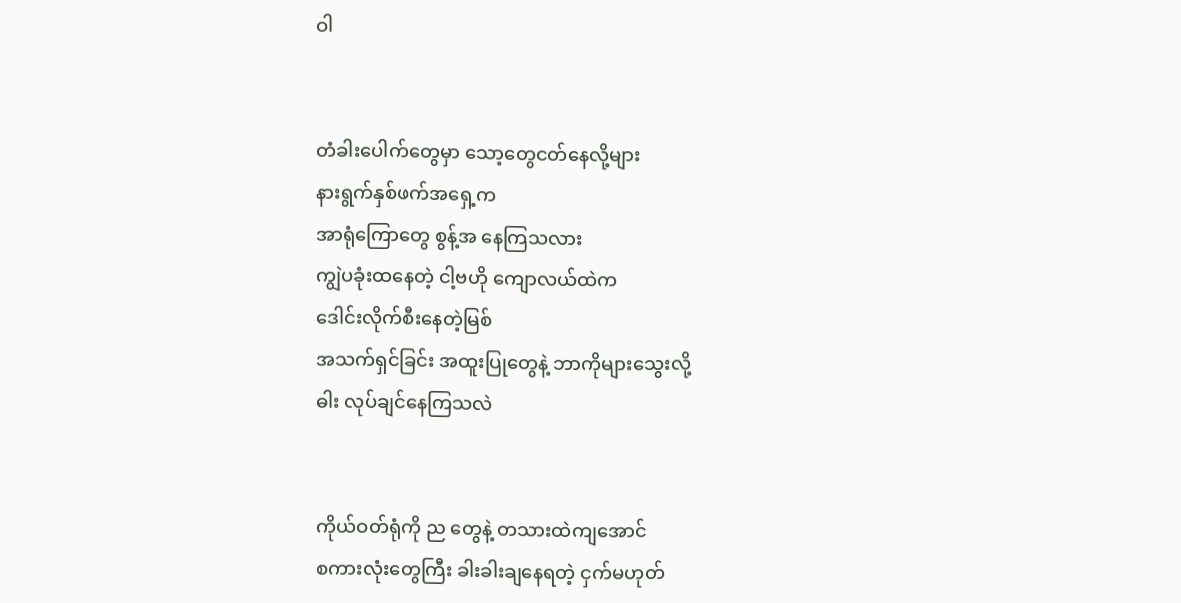ဝါ


တံခါးပေါက်တွေမှာ သော့တွေငတ်နေလို့များ
နားရွက်နှစ်ဖက်အရှေ့က
အာရုံကြောတွေ စွန့်အ နေကြသလား
ကျွဲပခုံးထနေတဲ့ ငါ့ဗဟို ကျောလယ်ထဲက
ဒေါင်းလိုက်စီးနေတဲ့မြစ်
အသက်ရှင်ခြင်း အထူးပြုတွေနဲ့ ဘာကိုများသွေးလို့
ဓါး လုပ်ချင်နေကြသလဲ


ကိုယ်ဝတ်ရုံကို ည တွေနဲ့ တသားထဲကျအောင်
စကားလုံးတွေကြီး ခါးခါးချနေရတဲ့ ငှက်မဟုတ်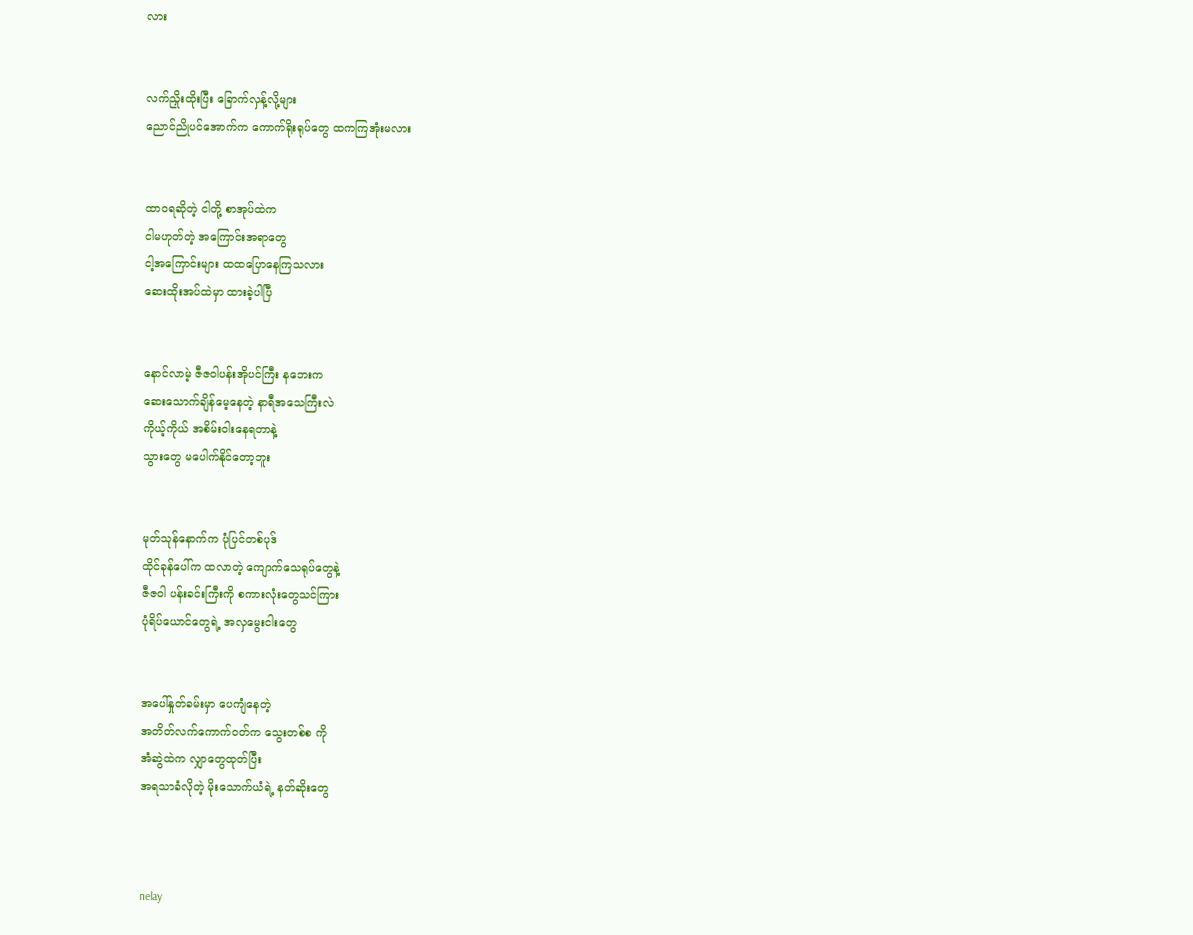လား


လက်ညှိုးထိုးပြီး ခြောက်လှန့်လို့များ
ညောင်ညိုပင်အောက်က ကောက်ရိုးရုပ်တွေ ထကကြအုံးမလား


ထာဝရဆိုတဲ့ ငါတို့ စာအုပ်ထဲက
ငါမဟုတ်တဲ့ အကြောင်းအရာတွေ
ငါ့အကြောင်းများ ထထပြောနေကြသလား
ဆေးထိုးအပ်ထဲမှာ ထားခဲ့ပါပြီ


နောင်လာမဲ့ ဇီဇဝါပန်းအိုပင်ကြီး နဘေးက
ဆေးသောက်ချိန်မေ့နေတဲ့ နာရီအသေကြီးလဲ
ကိုယ့်ကိုယ် အစိမ်းဝါးနေရတာနဲ့
သွားတွေ မပေါက်နိုင်တော့ဘူး


မုတ်သုန်နောက်က ပုံပြင်တစ်ပုဒ်
ထိုင်ခုန်ပေါ်က ထလာတဲ့ ကျောက်သေရုပ်တွေနဲ့
ဇီဇဝါ ပန်းခင်းကြီးကို စကားလုံးတွေသင်ကြား
ပုံရိပ်ယောင်တွေရဲ့ အလှမွေးငါးတွေ


အပေါ်နှုတ်ခမ်းမှာ ပေကျံနေတဲ့
အတိတ်လက်ကောက်ဝတ်က သွေးတစ်စ ကို
အံဆွဲထဲက လျှာတွေထုတ်ပြီး
အရသာခံလိုတဲ့ မိုးသောက်ယံရဲ့ နတ်ဆိုးတွေ



nelay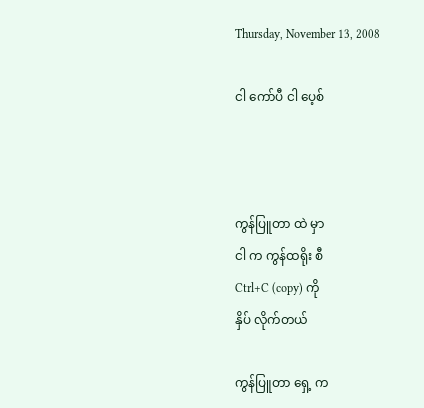Thursday, November 13, 2008

ငါ ကော်ပီ ငါ ပေ့စ်



ကွန်ပြူတာ ထဲ မှာ
ငါ က ကွန်ထရိုး စီ
Ctrl+C (copy) ကို
နှိပ် လိုက်တယ်

ကွန်ပြူတာ ရှေ့ က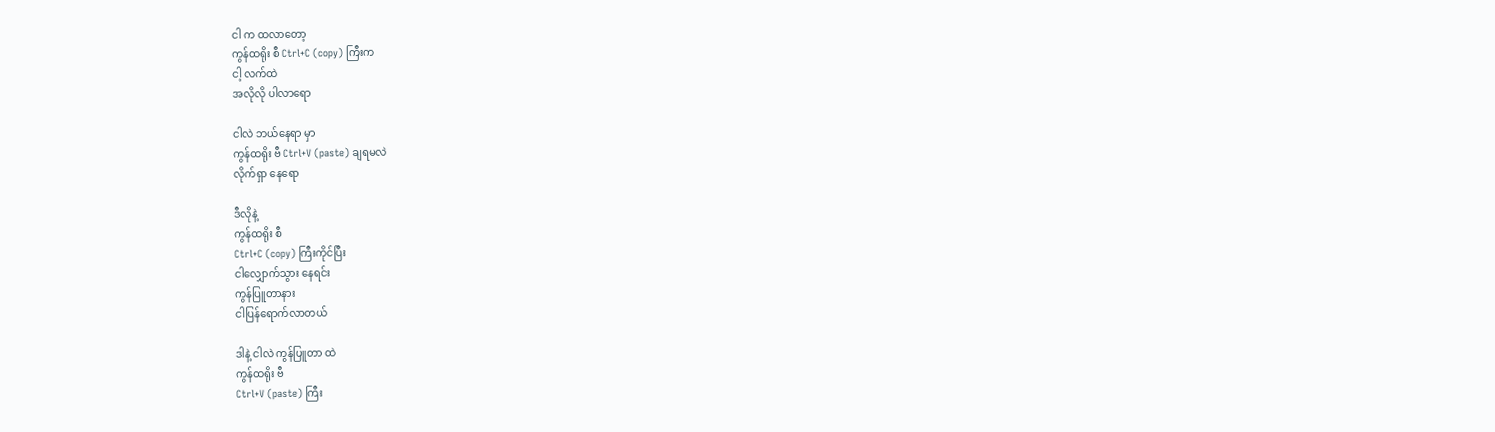ငါ က ထလာတော့
ကွန်ထရိုး စီ Ctrl+C (copy) ကြီးက
ငါ့ လက်ထဲ
အလိုလို ပါလာရော

ငါလဲ ဘယ်နေရာ မှာ
ကွန်ထရိုး ဗီ Ctrl+V (paste) ချရမလဲ
လိုက်ရှာ နေရော

ဒီလိုနဲ့
ကွန်ထရိုး စီ
Ctrl+C (copy) ကြီးကိုင်ပြီး
ငါလျှောက်သွား နေရင်း
ကွန်ပြူတာနား
ငါပြန်ရောက်လာတယ်

ဒါနဲ့ ငါလဲ ကွန်ပြူတာ ထဲ
ကွန်ထရိုး ဗီ
Ctrl+V (paste) ကြီး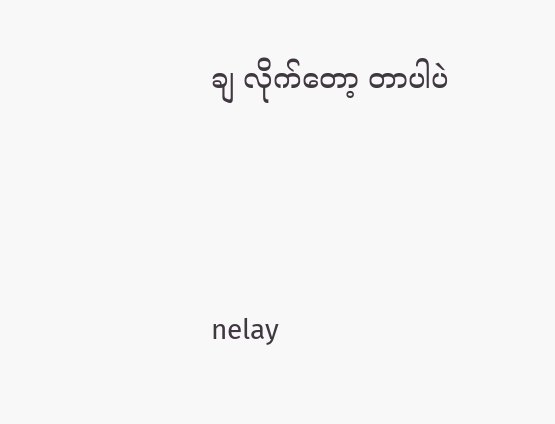ချ လိုက်တော့ တာပါပဲ



nelay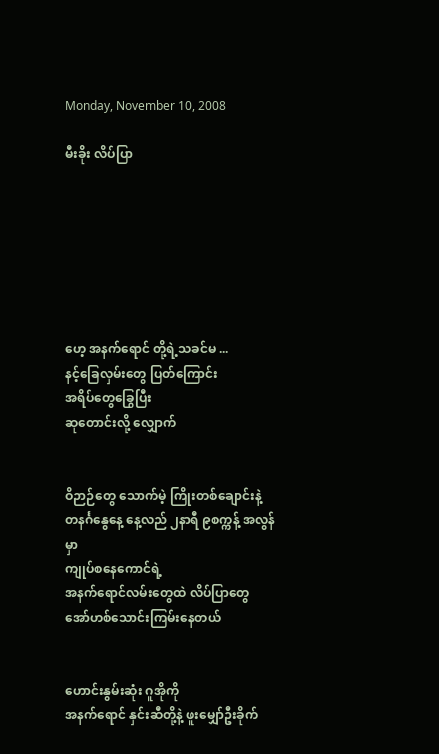Monday, November 10, 2008

မီးခိုး လိပ်ပြာ







ဟေ့ အနက်ရောင် တို့ရဲ့သခင်မ ...
နင့်ခြေလှမ်းတွေ ပြတ်ကြောင်း
အရိပ်တွေခြွေပြီး
ဆုတောင်းလို့ လျှောက်


ဝိဉာဉ်တွေ သောက်မဲ့ ကြိုးတစ်ချောင်းနဲ့
တနင်္ဂနွေနေ့ နေ့လည် ၂နာရီ ၉စက္ကန့် အလွန်မှာ
ကျုပ်စနေကောင်ရဲ့
အနက်ရောင်လမ်းတွေထဲ လိပ်ပြာတွေ
အော်ဟစ်သောင်းကြမ်းနေတယ်


ဟောင်းနွမ်းဆုံး ဂူအိုကို
အနက်ရောင် နှင်းဆီတို့နဲ့ ဖူးမျှော်ဦးခိုက်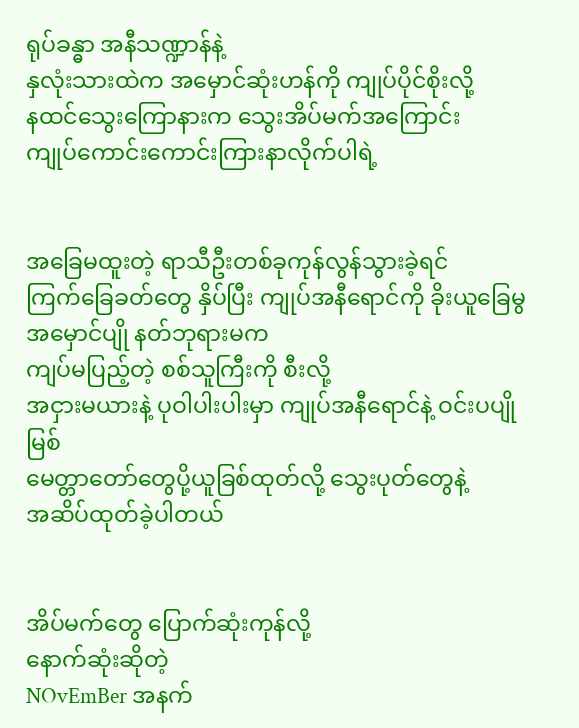ရုပ်ခန္ဓာ အနီသဏ္ဍာန်နဲ့
နှလုံးသားထဲက အမှောင်ဆုံးဟန်ကို ကျုပ်ပိုင်စိုးလို့
နထင်သွေးကြောနားက သွေးအိပ်မက်အကြောင်း
ကျုပ်ကောင်းကောင်းကြားနာလိုက်ပါရဲ့


အခြေမထူးတဲ့ ရာသီဦးတစ်ခုကုန်လွန်သွားခဲ့ရင်
ကြက်ခြေခတ်တွေ နှိပ်ပြီး ကျုပ်အနီရောင်ကို ခိုးယူခြေမွ
အမှောင်ပျို နတ်ဘုရားမက
ကျပ်မပြည့်တဲ့ စစ်သူကြီးကို စီးလို့
အငှားမယားနဲ့ ပုဝါပါးပါးမှာ ကျုပ်အနီရောင်နဲ့ ဝင်းပပျိုမြစ်
မေတ္တာတော်တွေပို့ယူခြစ်ထုတ်လို့ သွေးပုတ်တွေနဲ့
အဆိပ်ထုတ်ခဲ့ပါတယ်


အိပ်မက်တွေ ပြောက်ဆုံးကုန်လို့
နောက်ဆုံးဆိုတဲ့
NOvEmBer အနက်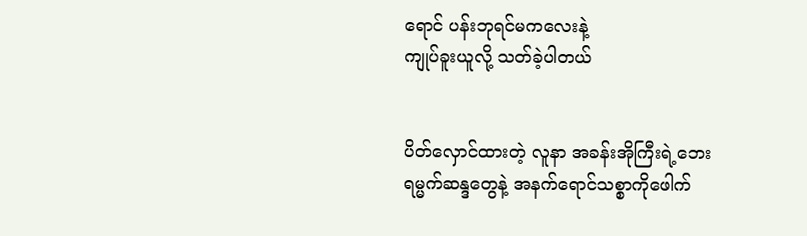ရောင် ပန်းဘုရင်မကလေးနဲ့
ကျုပ်ခူးယူလို့ သတ်ခဲ့ပါတယ်


ပိတ်လှောင်ထားတဲ့ လူနာ အခန်းအိုကြီးရဲ့ဘေး
ရမ္မက်ဆန္ဒတွေနဲ့ အနက်ရောင်သစ္စာကိုဖေါက်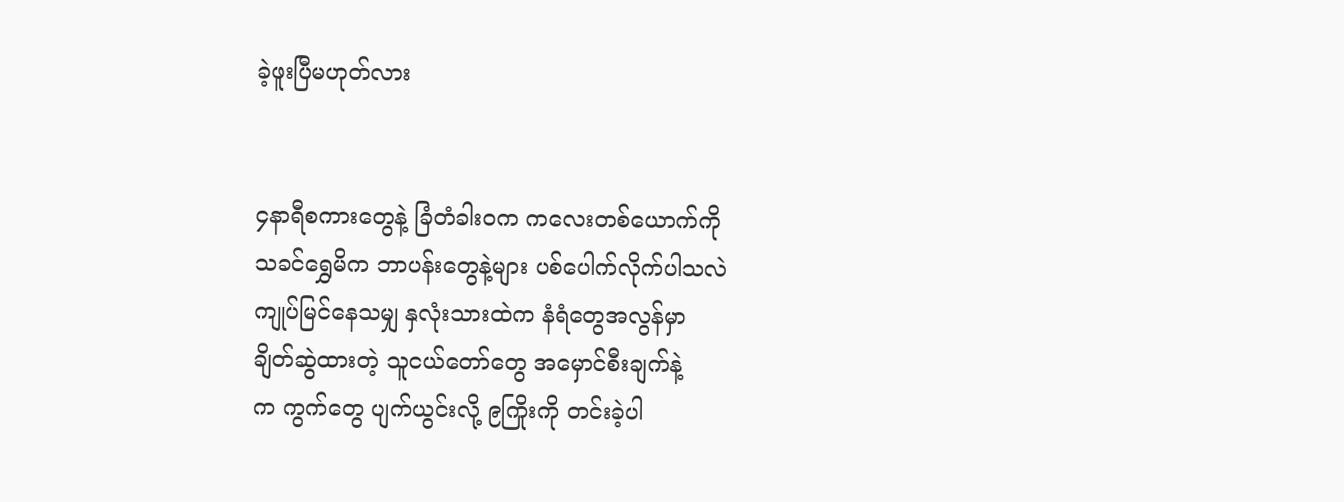ခဲ့ဖူးပြီမဟုတ်လား


၄နာရီစကားတွေနဲ့ ခြံတံခါးဝက ကလေးတစ်ယောက်ကို
သခင်ရွှေမိက ဘာပန်းတွေနဲ့များ ပစ်ပေါက်လိုက်ပါသလဲ
ကျုပ်မြင်နေသမျှ နှလုံးသားထဲက နံရံတွေအလွန်မှာ
ချိတ်ဆွဲထားတဲ့ သူငယ်တော်တွေ အမှောင်စီးချက်နဲ့
က ကွက်တွေ ပျက်ယွင်းလို့ ၉ကြိုးကို တင်းခဲ့ပါ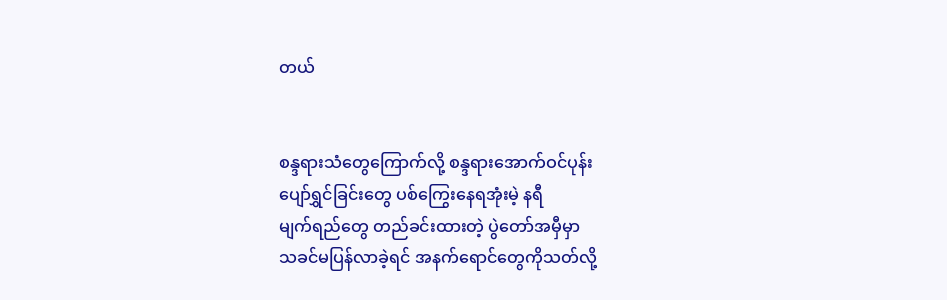တယ်


စန္ဒရားသံတွေကြောက်လို့ စန္ဒရားအောက်ဝင်ပုန်း
ပျော်ရွှင်ခြင်းတွေ ပစ်ကြွေးနေရအုံးမဲ့ နရီ
မျက်ရည်တွေ တည်ခင်းထားတဲ့ ပွဲတော်အမှီမှာ
သခင်မပြန်လာခဲ့ရင် အနက်ရောင်တွေကိုသတ်လို့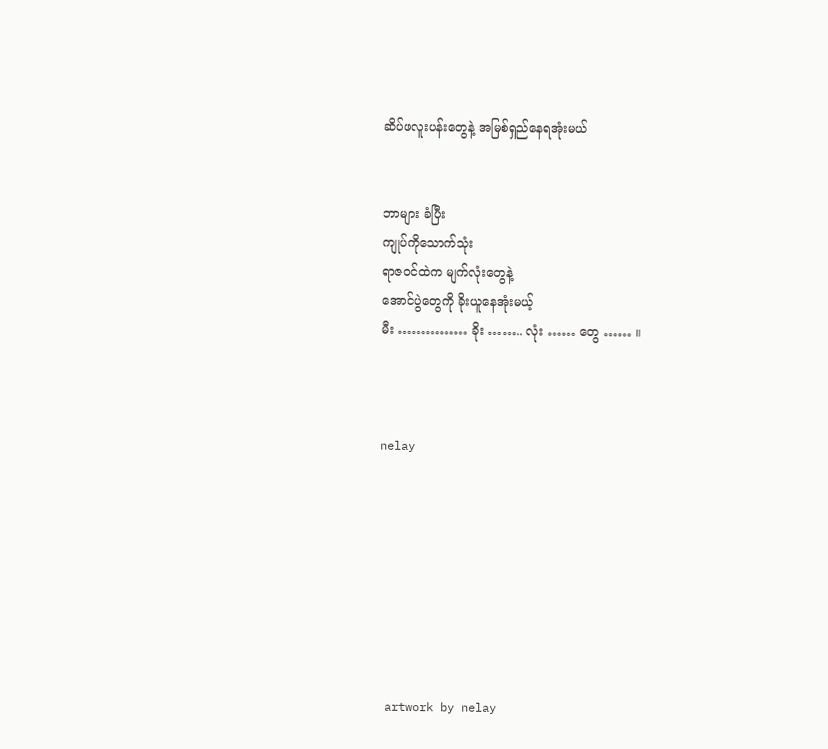ဆိပ်ဖလူးပန်းတွေနဲ့ အမြစ်ရှည်နေရအုံးမယ်


ဘာများ ခံပြီး
ကျုပ်ကိုသောက်သုံး
ရာဇဝင်ထဲက မျက်လုံးတွေနဲ့
အောင်ပွဲတွေကို ခိုးယူနေအုံးမယ့်
မီး …………… ခိုး …….. လုံး …… တွေ …… ။



nelay








 artwork by nelay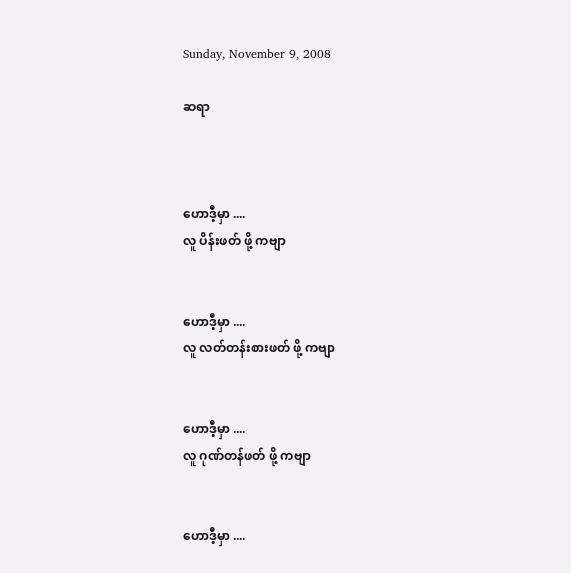Sunday, November 9, 2008

ဆရာ



ဟောဒီ့မှာ ....
လူ ပိန်းဖတ် ဖို့ ကဗျာ


ဟောဒီ့မှာ ....
လူ လတ်တန်းစားဖတ် ဖို့ ကဗျာ


ဟောဒီ့မှာ ....
လူ ဂုဏ်တန်ဖတ် ဖို့ ကဗျာ


ဟောဒီ့မှာ ....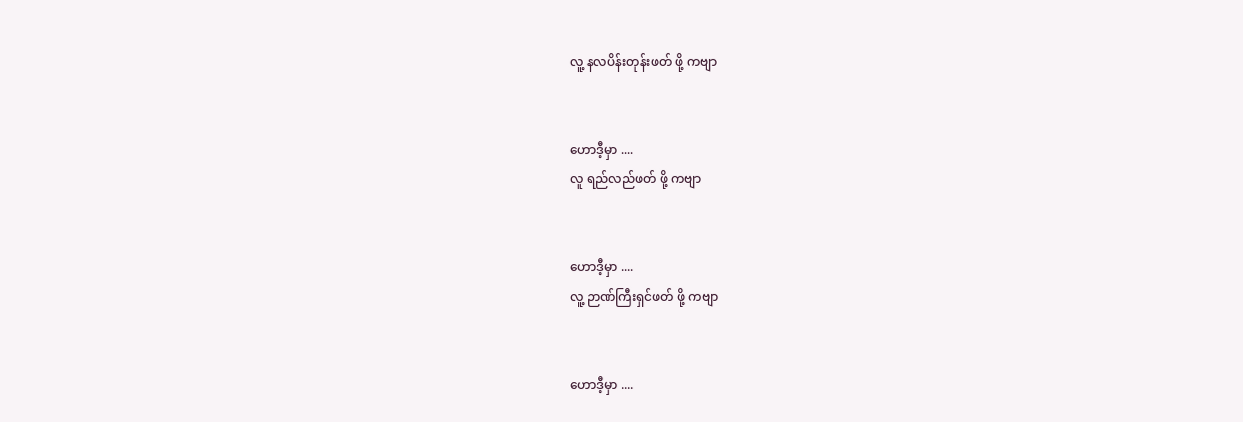လူ့ နလပိန်းတုန်းဖတ် ဖို့ ကဗျာ


ဟောဒီ့မှာ ....
လူ ရည်လည်ဖတ် ဖို့ ကဗျာ


ဟောဒီ့မှာ ....
လူ့ ဉာဏ်ကြီးရှင်ဖတ် ဖို့ ကဗျာ


ဟောဒီ့မှာ ....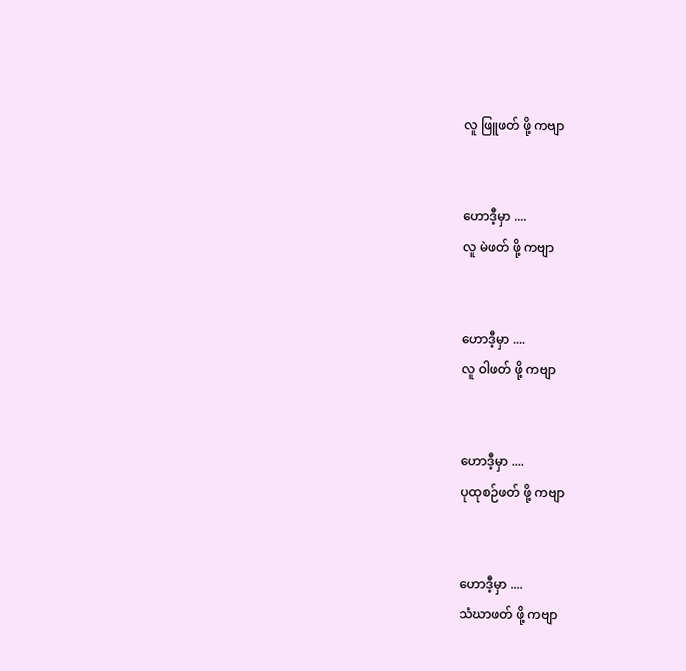လူ ဖြူဖတ် ဖို့ ကဗျာ


ဟောဒီ့မှာ ....
လူ မဲဖတ် ဖို့ ကဗျာ


ဟောဒီ့မှာ ....
လူ ဝါဖတ် ဖို့ ကဗျာ


ဟောဒီ့မှာ ....
ပုထုစဉ်ဖတ် ဖို့ ကဗျာ


ဟောဒီ့မှာ ....
သံဃာဖတ် ဖို့ ကဗျာ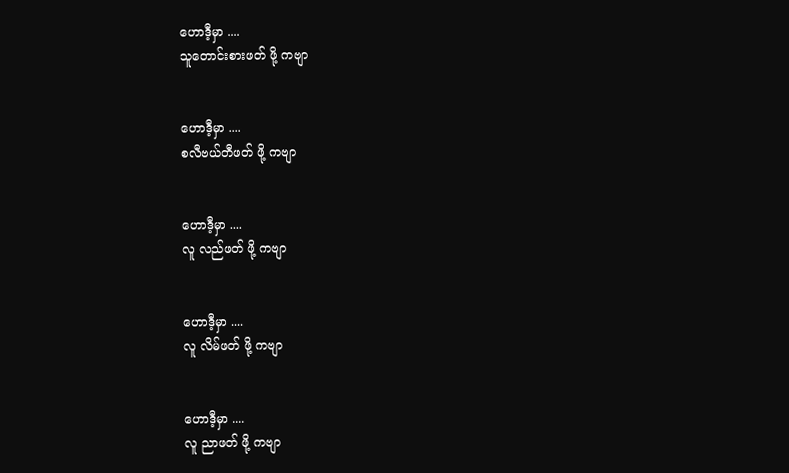ဟောဒီ့မှာ ....
သူတောင်းစားဖတ် ဖို့ ကဗျာ


ဟောဒီ့မှာ ....
စလီဗယ်တီဖတ် ဖို့ ကဗျာ


ဟောဒီ့မှာ ....
လူ လည်ဖတ် ဖို့ ကဗျာ


ဟောဒီ့မှာ ....
လူ လိမ်ဖတ် ဖို့ ကဗျာ


ဟောဒီ့မှာ ....
လူ ညာဖတ် ဖို့ ကဗျာ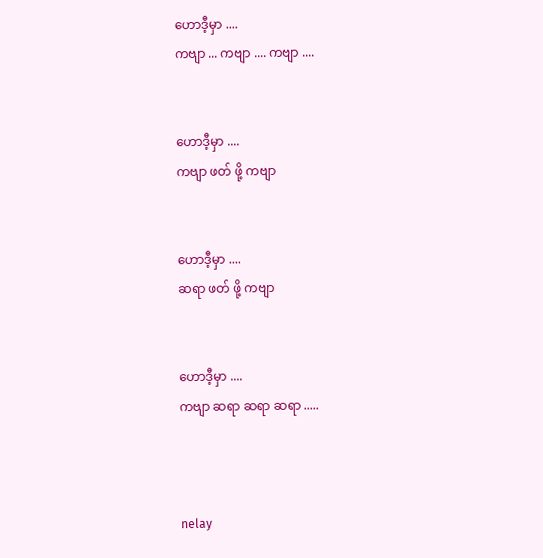ဟောဒီ့မှာ ....
ကဗျာ ... ကဗျာ .... ကဗျာ ....


ဟောဒီ့မှာ ....
ကဗျာ ဖတ် ဖို့ ကဗျာ


ဟောဒီ့မှာ ....
ဆရာ ဖတ် ဖို့ ကဗျာ


ဟောဒီ့မှာ ....
ကဗျာ ဆရာ ဆရာ ဆရာ .....



nelay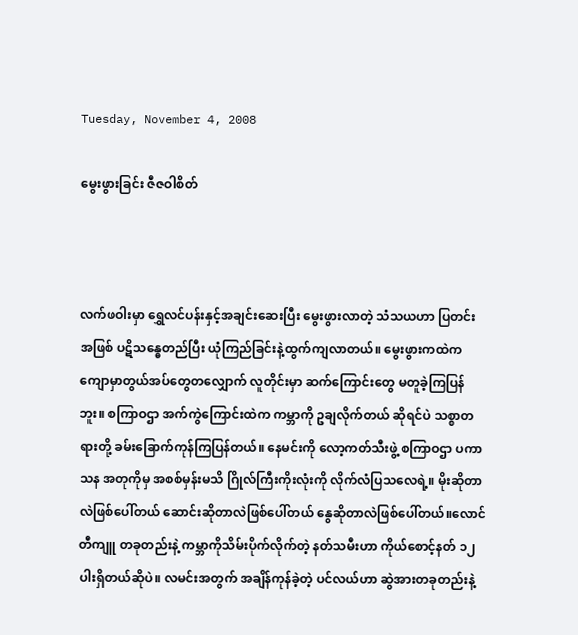Tuesday, November 4, 2008

မွေးဖွားခြင်း ဇီဇဝါစိတ်



လက်ဖဝါးမှာ ရွှေလင်ပန်းနှင့်အချင်းဆေးပြီး မွေးဖွားလာတဲ့ သံသယဟာ ပြတင်းအဖြစ် ပဋိသန္ဓေတည်ပြီး ယုံကြည်ခြင်းနဲ့ထွက်ကျလာတယ်။ မွေးဖွားကထဲက ကျောမှာတွယ်အပ်တွေတလျှောက် လူတိုင်းမှာ ဆက်ကြောင်းတွေ မတူခဲ့ကြပြန်ဘူး။ စကြာဝဌာ အက်ကွဲကြောင်းထဲက ကမ္ဘာကို ဥချလိုက်တယ် ဆိုရင်ပဲ သစ္စာတရားတို့ ခမ်းခြောက်ကုန်ကြပြန်တယ်။ နေမင်းကို လော့ကတ်သီးဖွဲ့ စကြာဝဌာ ပကာသန အတုကိုမှ အစစ်မှန်းမသိ ဂြိုလ်ကြီးကိုးလုံးကို လိုက်လံပြသလေရဲ့။ မိုးဆိုတာလဲဖြစ်ပေါ်တယ် ဆောင်းဆိုတာလဲဖြစ်ပေါ်တယ် နွေဆိုတာလဲဖြစ်ပေါ်တယ်။လောင်တီကျူ တခုတည်းနဲ့ ကမ္ဘာကိုသိမ်းပိုက်လိုက်တဲ့ နတ်သမီးဟာ ကိုယ်စောင့်နတ် ၁၂ပါးရှိတယ်ဆိုပဲ။ လမင်းအတွက် အချိန်ကုန်ခဲ့တဲ့ ပင်လယ်ဟာ ဆွဲအားတခုတည်းနဲ့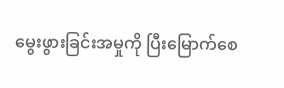မွေးဖွားခြင်းအမှုကို ပြီးမြောက်စေ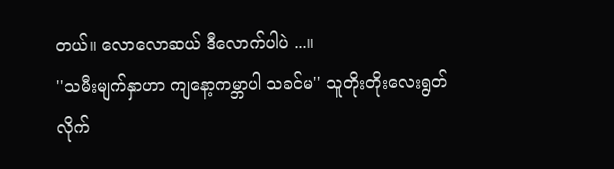တယ်။ လောလောဆယ် ဒီလောက်ပါပဲ ...။
''သမီးမျက်နှာဟာ ကျနော့ကမ္ဘာပါ သခင်မ'' သူတိုးတိုးလေးရွတ်လိုက်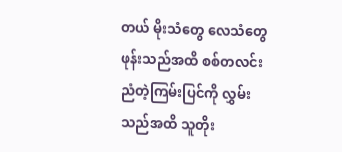တယ် မိုးသံတွေ လေသံတွေ ဖုန်းသည်အထိ စစ်တလင်းညံတဲ့ကြမ်းပြင်ကို လွှမ်းသည်အထိ သူတိုး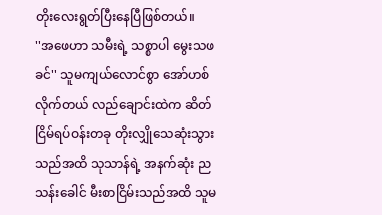တိုးလေးရွတ်ပြီးနေပြီဖြစ်တယ်။
''အဖေဟာ သမီးရဲ့ သစ္စာပါ မွေးသဖခင်'' သူမကျယ်လောင်စွာ အော်ဟစ်လိုက်တယ် လည်ချောင်းထဲက ဆိတ်ငြိမ်ရပ်ဝန်းတခု တိုးလျှိုသေဆုံးသွားသည်အထိ သုသာန်ရဲ့ အနက်ဆုံး ညသန်းခေါင် မီးစာငြိမ်းသည်အထိ သူမ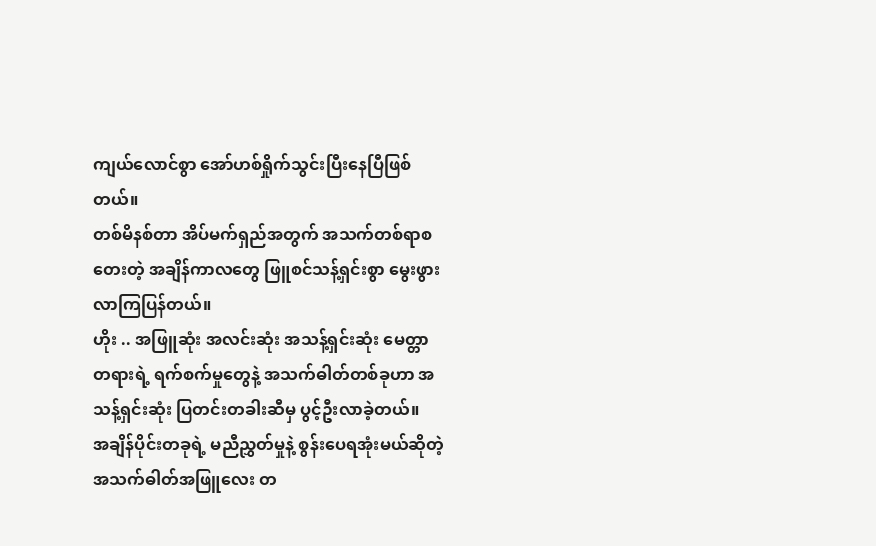ကျယ်လောင်စွာ အော်ဟစ်ရှိုက်သွင်းပြီးနေပြီဖြစ်တယ်။
တစ်မိနစ်တာ အိပ်မက်ရှည်အတွက် အသက်တစ်ရာစတေးတဲ့ အချိန်ကာလတွေ ဖြူစင်သန့်ရှင်းစွာ မွေးဖွားလာကြပြန်တယ်။
ဟိုး .. အဖြူဆုံး အလင်းဆုံး အသန့်ရှင်းဆုံး မေတ္တာတရားရဲ့ ရက်စက်မှုတွေနဲ့ အသက်ဓါတ်တစ်ခုဟာ အသန့်ရှင်းဆုံး ပြတင်းတခါးဆီမှ ပွင့်ဦးလာခဲ့တယ်။
အချိန်ပိုင်းတခုရဲ့ မညီညွှတ်မှုနဲ့ စွန်းပေရအုံးမယ်ဆိုတဲ့ အသက်ဓါတ်အဖြူလေး တ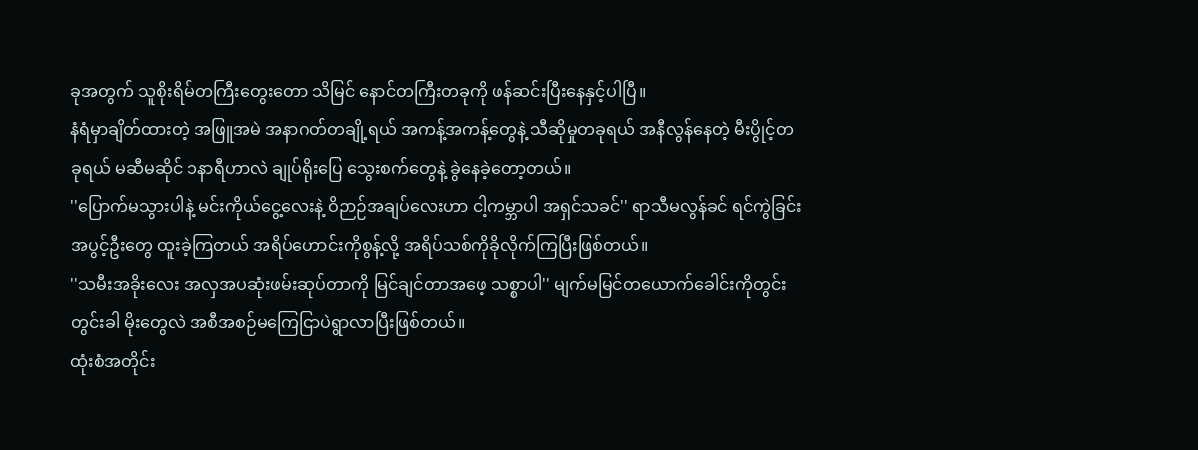ခုအတွက် သူစိုးရိမ်တကြီးတွေးတော သိမြင် နောင်တကြီးတခုကို ဖန်ဆင်းပြီးနေနှင့်ပါပြီ။
နံရံမှာချိတ်ထားတဲ့ အဖြူအမဲ အနာဂတ်တချို့ရယ် အကန့်အကန့်တွေနဲ့ သီဆိုမှုတခုရယ် အနီလွန်နေတဲ့ မီးပွိုင့်တခုရယ် မဆီမဆိုင် ၁နာရီဟာလဲ ချုပ်ရိုးပြေ သွေးစက်တွေနဲ့ ခွဲနေခဲ့တော့တယ်။
''ပြောက်မသွားပါနဲ့ မင်းကိုယ်ငွေ့လေးနဲ့ ဝိဉာဉ်အချပ်လေးဟာ ငါ့ကမ္ဘာပါ အရှင်သခင်'' ရာသီမလွန်ခင် ရင်ကွဲခြင်း အပွင့်ဦးတွေ ထူးခဲ့ကြတယ် အရိပ်ဟောင်းကိုစွန့်လို့ အရိပ်သစ်ကိုခိုလိုက်ကြပြီးဖြစ်တယ်။
''သမီးအခိုးလေး အလှအပဆုံးဖမ်းဆုပ်တာကို မြင်ချင်တာအဖေ့ သစ္စာပါ'' မျက်မမြင်တယောက်ခေါင်းကိုတွင်းတွင်းခါ မိုးတွေလဲ အစီအစဉ်မကြေငြာပဲရွာလာပြီးဖြစ်တယ်။
ထုံးစံအတိုင်း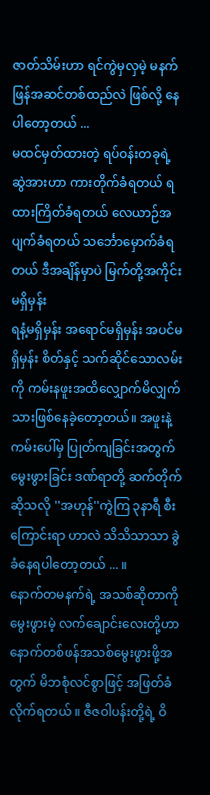ဇာတ်သိမ်းဟာ ရင်ကွဲမှလှမဲ့ မနက်ဖြန်အဆင်တစ်ထည်လဲ ဖြစ်လို့ နေပါတော့တယ် ...
မထင်မှတ်ထားတဲ့ ရပ်ဝန်းတခုရဲ့ ဆွဲအားဟာ ကားတိုက်ခံရတယ် ရထားကြိတ်ခံရတယ် လေယာဉ်အပျက်ခံရတယ် သင်္ဘောမှောက်ခံရတယ် ဒီအချိန်မှာပဲ မြက်တို့အကိုင်းမရှိမှန်း
ရနံ့မရှိမှန်း အရောင်မရှိမှန်း အပင်မရှိမှန်း စိတ်နှင့် သက်ဆိုင်သောလမ်းကို ကမ်းနဖူးအထိလျှောက်မိလျှက်သားဖြစ်နေခဲ့တော့တယ်။ အဖူးနဲ့ ကမ်းပေါ်မှ ပြုတ်ကျခြင်းအတွက်
မွေးဖွားခြင်း ဒဏ်ရာတို့ ဆက်တိုက်ဆိုသလို ''အဟုန်''ကွဲကြ ၃နာရီ စီးကြောင်းရာ ဟာလဲ သိသိသာသာ ခွဲခံနေရပါတော့တယ် ... ။
နောက်တမနက်ရဲ့ အသစ်ဆိုတာကို မွေးဖွားမဲ့ လက်ချောင်းလေးတို့ဟာ နောက်တစ်ဖန်အသစ်မွေးဖွားဖို့အတွက် မိဘစုံလင်စွာဖြင့် အဖြတ်ခံလိုက်ရတယ် ။ ဇီဇဝါပန်းတို့ရဲ့ ဝိ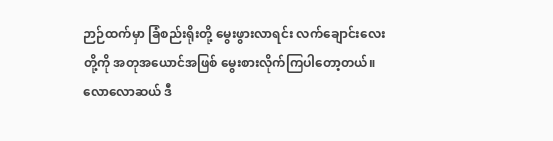ဉာဉ်ထက်မှာ ခြံစည်းရိုးတို့ မွေးဖွားလာရင်း လက်ချောင်းလေးတို့ကို အတုအယောင်အဖြစ် မွေးစားလိုက်ကြပါတော့တယ်။ လောလောဆယ် ဒီ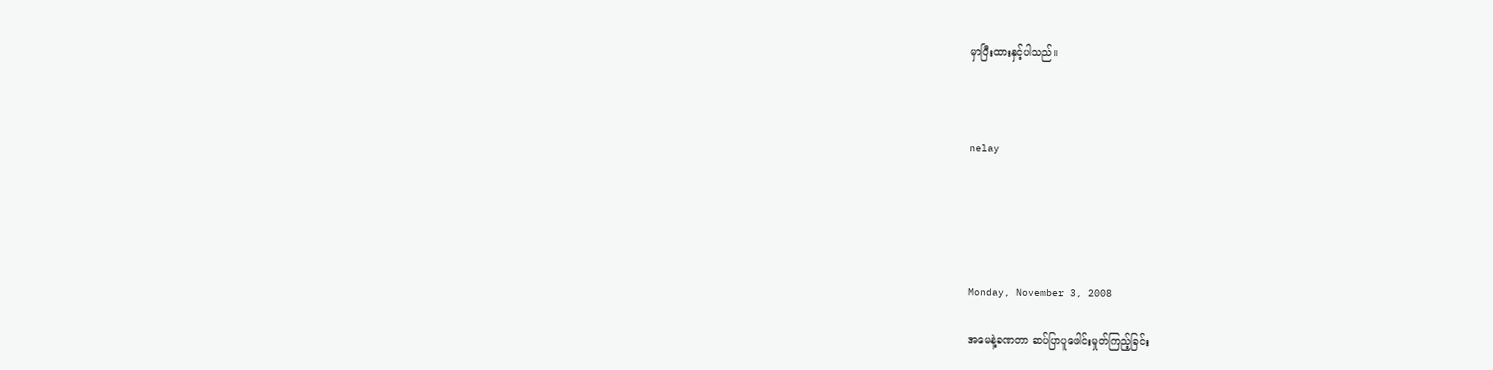မှာပြီးထားနှင့်ပါသည်။



nelay





Monday, November 3, 2008

အမေနဲ့ခဏတာ ဆပ်ပြာပူဖေါင်းမှုတ်ကြည့်ခြင်း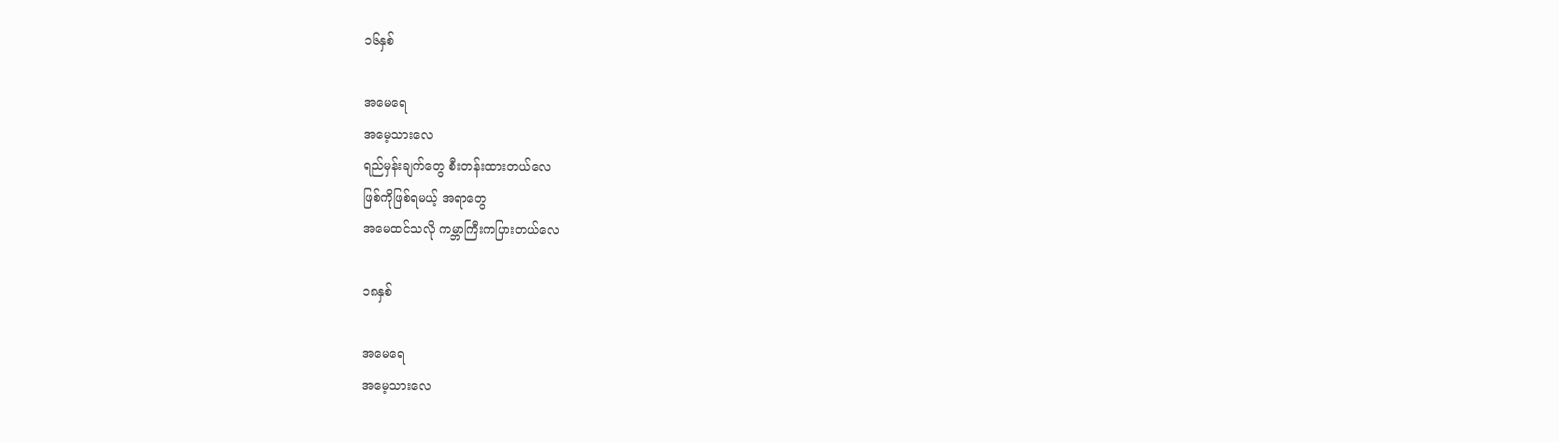၁၆နှစ်

အမေရေ
အမေ့သားလေ
ရည်မှန်းချက်တွေ စီးတန်းထားတယ်လေ
ဖြစ်ကိုဖြစ်ရမယ့် အရာတွေ
အမေထင်သလို ကမ္ဘာကြီးကပြားတယ်လေ

၁၈နှစ်

အမေရေ
အမေ့သားလေ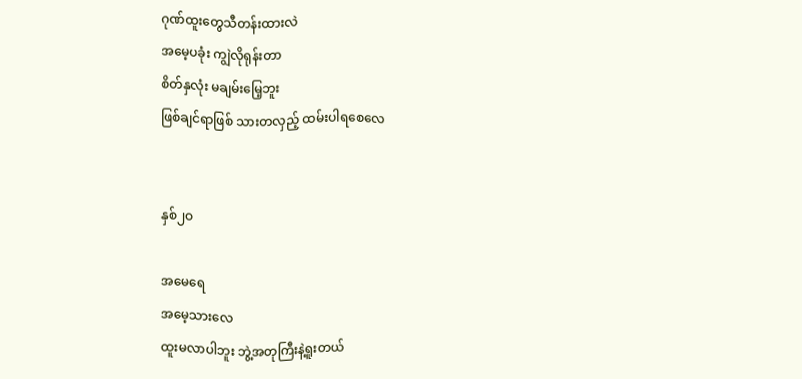ဂုဏ်ထူးတွေသီတန်းထားလဲ
အမေ့ပခုံး ကျွဲလိုရုန်းတာ
စိတ်နှလုံး မချမ်းမြေ့ဘူး
ဖြစ်ချင်ရာဖြစ် သားတလှည့် ထမ်းပါရစေလေ


နှစ်၂ဝ

အမေရေ
အမေ့သားလေ
ထူးမလာပါဘူး ဘွဲ့အတုကြီးနဲ့ရူးတယ်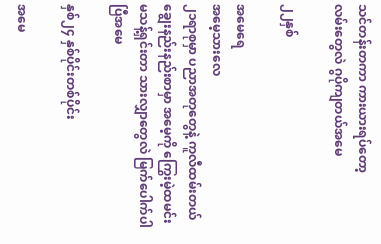သင်တန်းတကာ ကားယားရပ်တော့
လမ်းတွေလဲ ဂွပိုကျတယ်အမေ

၂၂နှစ်

အမေရေ
အမေ့သားလေ
၂၁ရာစုမှာ ပညာအတုတွေနဲ့ ကူလီထမ်းတယ်
ချွေးနည်းနည်းစာမှာ အမေ့ကို ကြွေးမဲ့ထမင်း
မသန့်ရှင်းတာ သားလျှာတွေလဲ မြက်ပေါက်ပါပြီအမေ

နှစ်၂၄ နှစ်ပိုင်းတစ်ပိုင်း

အမေ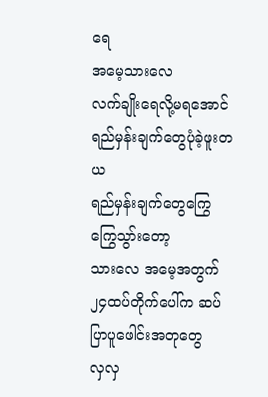ရေ
အမေ့သားလေ
လက်ချိုးရေလို့မရအောင် ရည်မှန်းချက်တွေပုံခဲ့ဖူးတယ
ရည်မှန်းချက်တွေကြွေကြွေသွာ်းတော့
သားလေ အမေ့အတွက်
၂၄ထပ်တိုက်ပေါ်က ဆပ်ပြာပူဖေါင်းအတုတွေ
လှလှ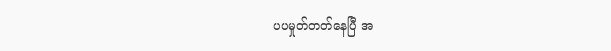ပပမှုတ်တတ်နေပြီ အ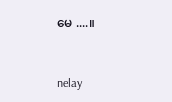မေ ....။



nelay